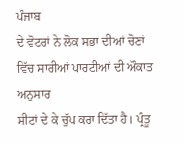ਪੰਜਾਬ
ਦੇ ਵੋਟਰਾਂ ਨੇ ਲੋਕ ਸਭਾ ਦੀਆਂ ਚੋਣਾਂ ਵਿੱਚ ਸਾਰੀਆਂ ਪਾਰਟੀਆਂ ਦੀ ਔਕਾਤ ਅਨੁਸਾਰ
ਸੀਟਾਂ ਦੇ ਕੇ ਚੁੱਪ ਕਰਾ ਦਿੱਤਾ ਹੈ। ਪ੍ਰੰਤੂ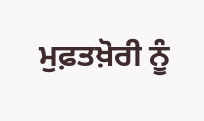ਮੁਫ਼ਤਖ਼ੋਰੀ ਨੂੰ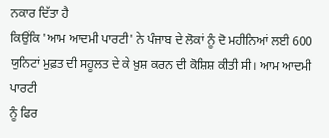ਨਕਾਰ ਦਿੱਤਾ ਹੈ
ਕਿਉਂਕਿ 'ਆਮ ਆਦਮੀ ਪਾਰਟੀ' ਨੇ ਪੰਜਾਬ ਦੇ ਲੋਕਾਂ ਨੂੰ ਦੋ ਮਹੀਨਿਆਂ ਲਈ 600
ਯੁਨਿਟਾਂ ਮੁਫ਼ਤ ਦੀ ਸਹੂਲਤ ਦੇ ਕੇ ਖ਼ੁਸ਼ ਕਰਨ ਦੀ ਕੋਸ਼ਿਸ਼ ਕੀਤੀ ਸੀ। ਆਮ ਆਦਮੀ ਪਾਰਟੀ
ਨੂੰ ਫਿਰ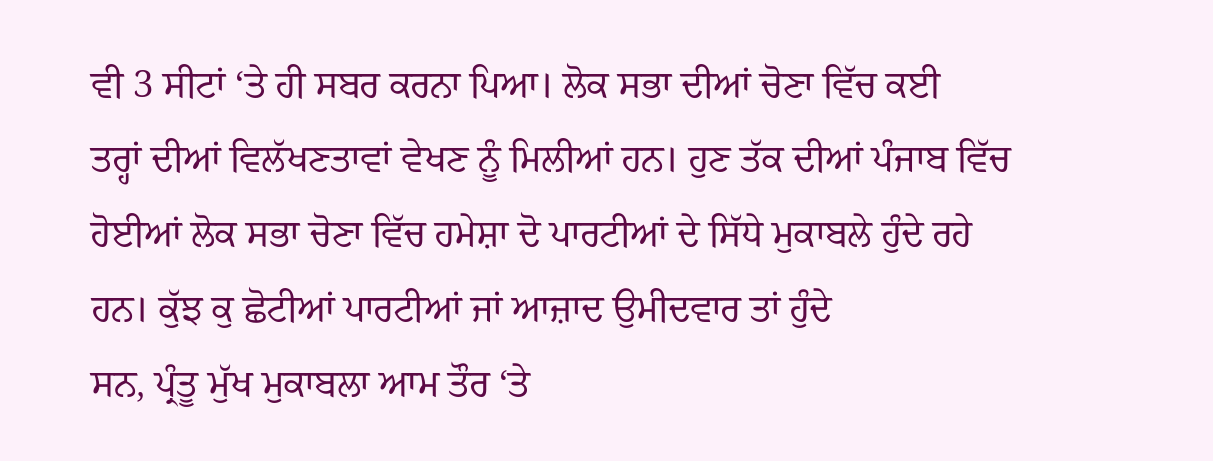ਵੀ 3 ਸੀਟਾਂ ‘ਤੇ ਹੀ ਸਬਰ ਕਰਨਾ ਪਿਆ। ਲੋਕ ਸਭਾ ਦੀਆਂ ਚੋਣਾ ਵਿੱਚ ਕਈ
ਤਰ੍ਹਾਂ ਦੀਆਂ ਵਿਲੱਖਣਤਾਵਾਂ ਵੇਖਣ ਨੂੰ ਮਿਲੀਆਂ ਹਨ। ਹੁਣ ਤੱਕ ਦੀਆਂ ਪੰਜਾਬ ਵਿੱਚ
ਹੋਈਆਂ ਲੋਕ ਸਭਾ ਚੋਣਾ ਵਿੱਚ ਹਮੇਸ਼ਾ ਦੋ ਪਾਰਟੀਆਂ ਦੇ ਸਿੱਧੇ ਮੁਕਾਬਲੇ ਹੁੰਦੇ ਰਹੇ
ਹਨ। ਕੁੱਝ ਕੁ ਛੋਟੀਆਂ ਪਾਰਟੀਆਂ ਜਾਂ ਆਜ਼ਾਦ ਉਮੀਦਵਾਰ ਤਾਂ ਹੁੰਦੇ
ਸਨ, ਪ੍ਰੰਤੂ ਮੁੱਖ ਮੁਕਾਬਲਾ ਆਮ ਤੌਰ ‘ਤੇ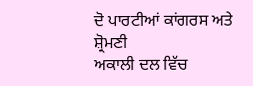ਦੋ ਪਾਰਟੀਆਂ ਕਾਂਗਰਸ ਅਤੇ ਸ਼੍ਰੋਮਣੀ
ਅਕਾਲੀ ਦਲ ਵਿੱਚ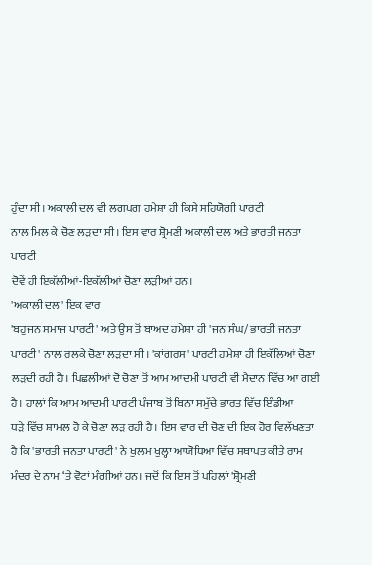ਹੁੰਦਾ ਸੀ। ਅਕਾਲੀ ਦਲ ਵੀ ਲਗਪਗ ਹਮੇਸ਼ਾ ਹੀ ਕਿਸੇ ਸਹਿਯੋਗੀ ਪਾਰਟੀ
ਨਾਲ ਮਿਲ ਕੇ ਚੋਣ ਲੜਦਾ ਸੀ। ਇਸ ਵਾਰ ਸ਼੍ਰੋਮਣੀ ਅਕਾਲੀ ਦਲ ਅਤੇ ਭਾਰਤੀ ਜਨਤਾ ਪਾਰਟੀ
ਦੋਵੇਂ ਹੀ ਇਕੱਲੀਆਂ-ਇਕੱਲੀਆਂ ਚੋਣਾ ਲੜੀਆਂ ਹਨ।
'ਅਕਾਲੀ ਦਲ' ਇਕ ਵਾਰ
'ਬਹੁਜਨ ਸਮਾਜ ਪਾਰਟੀ' ਅਤੇ ਉਸ ਤੋਂ ਬਾਅਦ ਹਮੇਸ਼ਾ ਹੀ 'ਜਨ ਸੰਘ/ ਭਾਰਤੀ ਜਨਤਾ
ਪਾਰਟੀ' ਨਾਲ ਰਲਕੇ ਚੋਣਾ ਲੜਦਾ ਸੀ। 'ਕਾਂਗਰਸ' ਪਾਰਟੀ ਹਮੇਸ਼ਾ ਹੀ ਇਕੱਲਿਆਂ ਚੋਣਾ
ਲੜਦੀ ਰਹੀ ਹੈ। ਪਿਛਲੀਆਂ ਦੋ ਚੋਣਾ ਤੋਂ ਆਮ ਆਦਮੀ ਪਾਰਟੀ ਵੀ ਮੈਦਾਨ ਵਿੱਚ ਆ ਗਈ
ਹੈ। ਹਾਲਾਂ ਕਿ ਆਮ ਆਦਮੀ ਪਾਰਟੀ ਪੰਜਾਬ ਤੋਂ ਬਿਨਾ ਸਮੁੱਚੇ ਭਾਰਤ ਵਿੱਚ ਇੰਡੀਆ
ਧੜੇ ਵਿੱਚ ਸ਼ਾਮਲ ਹੋ ਕੇ ਚੋਣਾ ਲੜ ਰਹੀ ਹੈ। ਇਸ ਵਾਰ ਦੀ ਚੋਣ ਦੀ ਇਕ ਹੋਰ ਵਿਲੱਖਣਤਾ
ਹੈ ਕਿ 'ਭਾਰਤੀ ਜਨਤਾ ਪਾਰਟੀ' ਨੇ ਖੁਲਮ ਖੁਲ੍ਹਾ ਆਯੋਧਿਆ ਵਿੱਚ ਸਥਾਪਤ ਕੀਤੇ ਰਾਮ
ਮੰਦਰ ਦੇ ਨਾਮ ‘ਤੇ ਵੋਟਾਂ ਮੰਗੀਆਂ ਹਨ। ਜਦੋਂ ਕਿ ਇਸ ਤੋਂ ਪਹਿਲਾਂ 'ਸ਼੍ਰੋਮਣੀ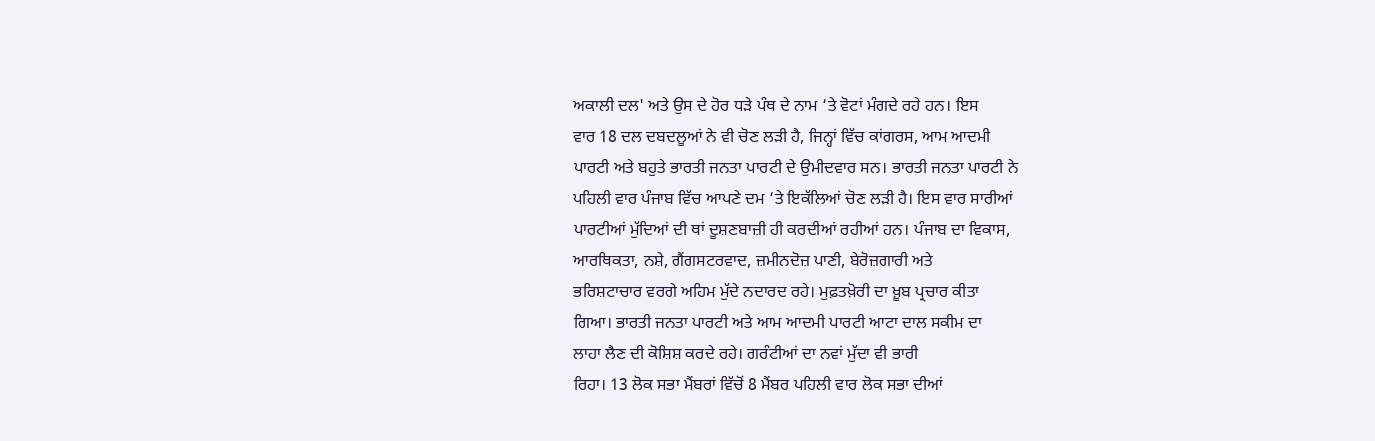ਅਕਾਲੀ ਦਲ' ਅਤੇ ਉਸ ਦੇ ਹੋਰ ਧੜੇ ਪੰਥ ਦੇ ਨਾਮ ‘ਤੇ ਵੋਟਾਂ ਮੰਗਦੇ ਰਹੇ ਹਨ। ਇਸ
ਵਾਰ 18 ਦਲ ਦਬਦਲੂਆਂ ਨੇ ਵੀ ਚੋਣ ਲੜੀ ਹੈ, ਜਿਨ੍ਹਾਂ ਵਿੱਚ ਕਾਂਗਰਸ, ਆਮ ਆਦਮੀ
ਪਾਰਟੀ ਅਤੇ ਬਹੁਤੇ ਭਾਰਤੀ ਜਨਤਾ ਪਾਰਟੀ ਦੇ ਉਮੀਦਵਾਰ ਸਨ। ਭਾਰਤੀ ਜਨਤਾ ਪਾਰਟੀ ਨੇ
ਪਹਿਲੀ ਵਾਰ ਪੰਜਾਬ ਵਿੱਚ ਆਪਣੇ ਦਮ ‘ਤੇ ਇਕੱਲਿਆਂ ਚੋਣ ਲੜੀ ਹੈ। ਇਸ ਵਾਰ ਸਾਰੀਆਂ
ਪਾਰਟੀਆਂ ਮੁੱਦਿਆਂ ਦੀ ਥਾਂ ਦੂਸ਼ਣਬਾਜ਼ੀ ਹੀ ਕਰਦੀਆਂ ਰਹੀਆਂ ਹਨ। ਪੰਜਾਬ ਦਾ ਵਿਕਾਸ,
ਆਰਥਿਕਤਾ, ਨਸ਼ੇ, ਗੈਂਗਸਟਰਵਾਦ, ਜ਼ਮੀਨਦੋਜ਼ ਪਾਣੀ, ਬੇਰੋਜ਼ਗਾਰੀ ਅਤੇ
ਭਰਿਸ਼ਟਾਚਾਰ ਵਰਗੇ ਅਹਿਮ ਮੁੱਦੇ ਨਦਾਰਦ ਰਹੇ। ਮੁਫ਼ਤਖ਼ੋਰੀ ਦਾ ਖ਼ੂਬ ਪ੍ਰਚਾਰ ਕੀਤਾ
ਗਿਆ। ਭਾਰਤੀ ਜਨਤਾ ਪਾਰਟੀ ਅਤੇ ਆਮ ਆਦਮੀ ਪਾਰਟੀ ਆਟਾ ਦਾਲ ਸਕੀਮ ਦਾ
ਲਾਹਾ ਲੈਣ ਦੀ ਕੋਸ਼ਿਸ਼ ਕਰਦੇ ਰਹੇ। ਗਰੰਟੀਆਂ ਦਾ ਨਵਾਂ ਮੁੱਦਾ ਵੀ ਭਾਰੀ
ਰਿਹਾ। 13 ਲੋਕ ਸਭਾ ਮੈਂਬਰਾਂ ਵਿੱਚੋਂ 8 ਮੈਂਬਰ ਪਹਿਲੀ ਵਾਰ ਲੋਕ ਸਭਾ ਦੀਆਂ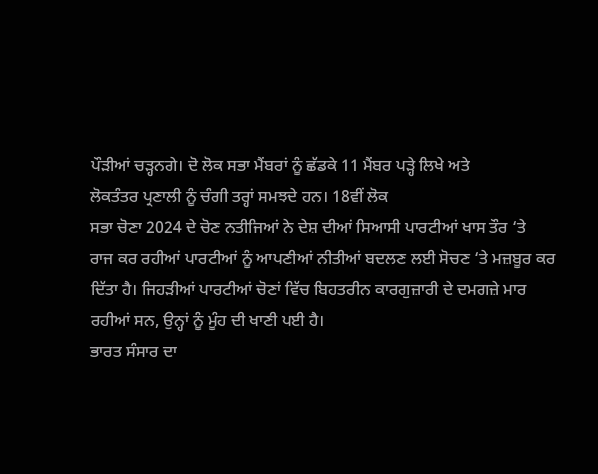ਪੌੜੀਆਂ ਚੜ੍ਹਨਗੇ। ਦੋ ਲੋਕ ਸਭਾ ਮੈਂਬਰਾਂ ਨੂੰ ਛੱਡਕੇ 11 ਮੈਂਬਰ ਪੜ੍ਹੇ ਲਿਖੇ ਅਤੇ
ਲੋਕਤੰਤਰ ਪ੍ਰਣਾਲੀ ਨੂੰ ਚੰਗੀ ਤਰ੍ਹਾਂ ਸਮਝਦੇ ਹਨ। 18ਵੀਂ ਲੋਕ
ਸਭਾ ਚੋਣਾ 2024 ਦੇ ਚੋਣ ਨਤੀਜਿਆਂ ਨੇ ਦੇਸ਼ ਦੀਆਂ ਸਿਆਸੀ ਪਾਰਟੀਆਂ ਖਾਸ ਤੌਰ ‘ਤੇ
ਰਾਜ ਕਰ ਰਹੀਆਂ ਪਾਰਟੀਆਂ ਨੂੰ ਆਪਣੀਆਂ ਨੀਤੀਆਂ ਬਦਲਣ ਲਈ ਸੋਚਣ ‘ਤੇ ਮਜ਼ਬੂਰ ਕਰ
ਦਿੱਤਾ ਹੈ। ਜਿਹੜੀਆਂ ਪਾਰਟੀਆਂ ਚੋਣਾਂ ਵਿੱਚ ਬਿਹਤਰੀਨ ਕਾਰਗੁਜ਼ਾਰੀ ਦੇ ਦਮਗਜ਼ੇ ਮਾਰ
ਰਹੀਆਂ ਸਨ, ਉਨ੍ਹਾਂ ਨੂੰ ਮੂੰਹ ਦੀ ਖਾਣੀ ਪਈ ਹੈ।
ਭਾਰਤ ਸੰਸਾਰ ਦਾ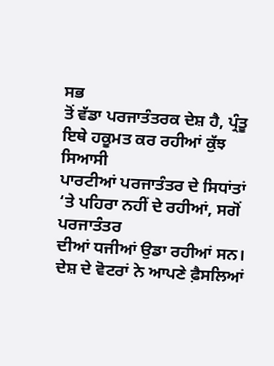ਸਭ
ਤੋਂ ਵੱਡਾ ਪਰਜਾਤੰਤਰਕ ਦੇਸ਼ ਹੈ, ਪ੍ਰੰਤੂ ਇਥੇ ਹਕੂਮਤ ਕਰ ਰਹੀਆਂ ਕੁੱਝ ਸਿਆਸੀ
ਪਾਰਟੀਆਂ ਪਰਜਾਤੰਤਰ ਦੇ ਸਿਧਾਂਤਾਂ ‘ਤੇ ਪਹਿਰਾ ਨਹੀਂ ਦੇ ਰਹੀਆਂ, ਸਗੋਂ ਪਰਜਾਤੰਤਰ
ਦੀਆਂ ਧਜੀਆਂ ਉਡਾ ਰਹੀਆਂ ਸਨ। ਦੇਸ਼ ਦੇ ਵੋਟਰਾਂ ਨੇ ਆਪਣੇ ਫ਼ੈਸਲਿਆਂ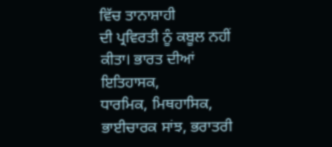ਵਿੱਚ ਤਾਨਾਸ਼ਾਹੀ
ਦੀ ਪ੍ਰਵਿਰਤੀ ਨੂੰ ਕਬੂਲ ਨਹੀਂ ਕੀਤਾ। ਭਾਰਤ ਦੀਆਂ ਇਤਿਹਾਸਕ,
ਧਾਰਮਿਕ, ਮਿਥਹਾਸਿਕ, ਭਾਈਚਾਰਕ ਸਾਂਝ, ਭਰਾਤਰੀ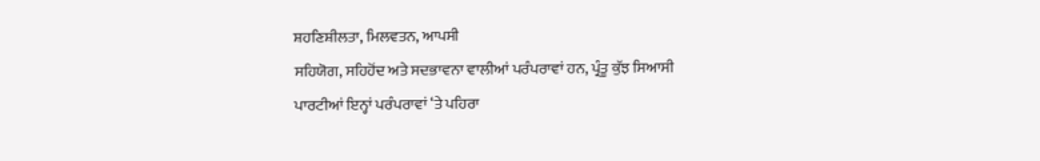ਸ਼ਹਣਿਸ਼ੀਲਤਾ, ਮਿਲਵਤਨ, ਆਪਸੀ
ਸਹਿਯੋਗ, ਸਹਿਹੋਂਦ ਅਤੇ ਸਦਭਾਵਨਾ ਵਾਲੀਆਂ ਪਰੰਪਰਾਵਾਂ ਹਨ, ਪ੍ਰੰਤੂ ਕੁੱਝ ਸਿਆਸੀ
ਪਾਰਟੀਆਂ ਇਨ੍ਹਾਂ ਪਰੰਪਰਾਵਾਂ ‘ਤੇ ਪਹਿਰਾ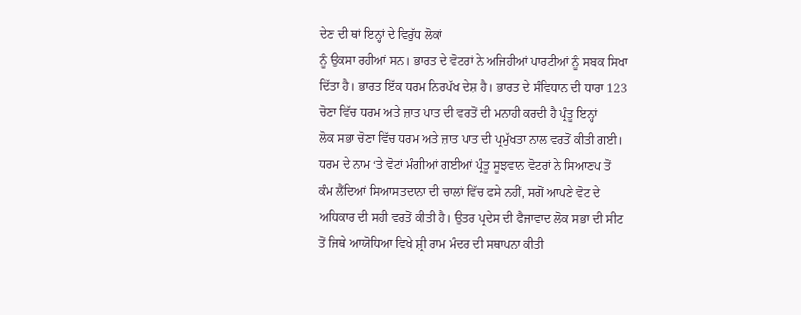ਦੇਣ ਦੀ ਥਾਂ ਇਨ੍ਹਾਂ ਦੇ ਵਿਰੁੱਧ ਲੋਕਾਂ
ਨੂੰ ਉਕਸਾ ਰਹੀਆਂ ਸਨ। ਭਾਰਤ ਦੇ ਵੋਟਰਾਂ ਨੇ ਅਜਿਹੀਆਂ ਪਾਰਟੀਆਂ ਨੂੰ ਸਬਕ ਸਿਖਾ
ਦਿੱਤਾ ਹੈ। ਭਾਰਤ ਇੱਕ ਧਰਮ ਨਿਰਪੱਖ ਦੇਸ਼ ਹੈ। ਭਾਰਤ ਦੇ ਸੰਵਿਧਾਨ ਦੀ ਧਾਰਾ 123
ਚੋਣਾ ਵਿੱਚ ਧਰਮ ਅਤੇ ਜ਼ਾਤ ਪਾਤ ਦੀ ਵਰਤੋਂ ਦੀ ਮਨਾਹੀ ਕਰਦੀ ਹੈ ਪ੍ਰੰਤੂ ਇਨ੍ਹਾਂ
ਲੋਕ ਸਭਾ ਚੋਣਾ ਵਿੱਚ ਧਰਮ ਅਤੇ ਜ਼ਾਤ ਪਾਤ ਦੀ ਪ੍ਰਮੁੱਖਤਾ ਨਾਲ ਵਰਤੋਂ ਕੀਤੀ ਗਈ।
ਧਰਮ ਦੇ ਨਾਮ ‘ਤੇ ਵੋਟਾਂ ਮੰਗੀਆਂ ਗਈਆਂ ਪ੍ਰੰਤੂ ਸੂਝਵਾਨ ਵੋਟਰਾਂ ਨੇ ਸਿਆਣਪ ਤੋਂ
ਕੰਮ ਲੈਂਦਿਆਂ ਸਿਆਸਤਦਾਨਾ ਦੀ ਚਾਲਾਂ ਵਿੱਚ ਫਸੇ ਨਹੀਂ, ਸਗੋਂ ਆਪਣੇ ਵੋਟ ਦੇ
ਅਧਿਕਾਰ ਦੀ ਸਹੀ ਵਰਤੋਂ ਕੀਤੀ ਹੈ। ਉਤਰ ਪ੍ਰਦੇਸ ਦੀ ਫੈਜਾਵਾਦ ਲੋਕ ਸਭਾ ਦੀ ਸੀਟ
ਤੋਂ ਜਿਥੇ ਆਯੋਧਿਆ ਵਿਖੇ ਸ਼੍ਰੀ ਰਾਮ ਮੰਦਰ ਦੀ ਸਥਾਪਨਾ ਕੀਤੀ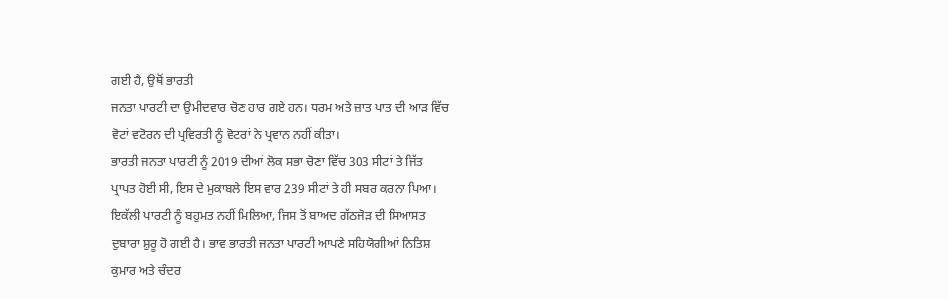ਗਈ ਹੈ, ਉਥੋਂ ਭਾਰਤੀ
ਜਨਤਾ ਪਾਰਟੀ ਦਾ ਉਮੀਦਵਾਰ ਚੋਣ ਹਾਰ ਗਏ ਹਨ। ਧਰਮ ਅਤੇ ਜ਼ਾਤ ਪਾਤ ਦੀ ਆੜ ਵਿੱਚ
ਵੋਟਾਂ ਵਟੋਰਨ ਦੀ ਪ੍ਰਵਿਰਤੀ ਨੂੰ ਵੋਟਰਾਂ ਨੇ ਪ੍ਰਵਾਨ ਨਹੀਂ ਕੀਤਾ।
ਭਾਰਤੀ ਜਨਤਾ ਪਾਰਟੀ ਨੂੰ 2019 ਦੀਆਂ ਲੋਕ ਸਭਾ ਚੋਣਾ ਵਿੱਚ 303 ਸੀਟਾਂ ਤੇ ਜਿੱਤ
ਪ੍ਰਾਪਤ ਹੋਈ ਸੀ, ਇਸ ਦੇ ਮੁਕਾਬਲੇ ਇਸ ਵਾਰ 239 ਸੀਟਾਂ ਤੇ ਹੀ ਸਬਰ ਕਰਨਾ ਪਿਆ।
ਇਕੱਲੀ ਪਾਰਟੀ ਨੂੰ ਬਹੁਮਤ ਨਹੀਂ ਮਿਲਿਆ, ਜਿਸ ਤੋਂ ਬਾਅਦ ਗੱਠਜੋੜ ਦੀ ਸਿਆਸਤ
ਦੁਬਾਰਾ ਸ਼ੁਰੂ ਹੋ ਗਈ ਹੈ। ਭਾਵ ਭਾਰਤੀ ਜਨਤਾ ਪਾਰਟੀ ਆਪਣੇ ਸਹਿਯੋਗੀਆਂ ਨਿਤਿਸ਼
ਕੁਮਾਰ ਅਤੇ ਚੰਦਰ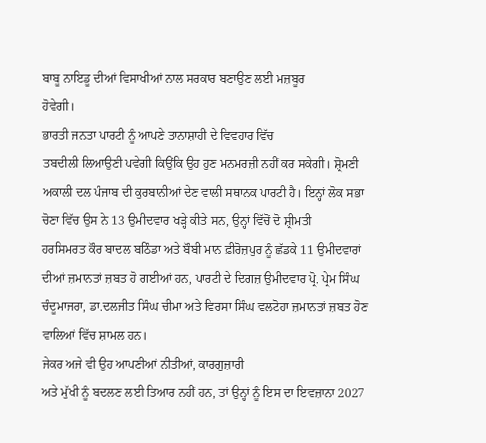ਬਾਬੂ ਨਾਇਡੂ ਦੀਆਂ ਵਿਸਾਖੀਆਂ ਨਾਲ ਸਰਕਾਰ ਬਣਾਉਣ ਲਈ ਮਜ਼ਬੂਰ
ਹੋਵੇਗੀ।
ਭਾਰਤੀ ਜਨਤਾ ਪਾਰਟੀ ਨੂੰ ਆਪਣੇ ਤਾਨਾਸ਼ਾਹੀ ਦੇ ਵਿਵਹਾਰ ਵਿੱਚ
ਤਬਦੀਲੀ ਲਿਆਉਣੀ ਪਵੇਗੀ ਕਿਉਂਕਿ ਉਹ ਹੁਣ ਮਨਮਰਜ਼ੀ ਨਹੀਂ ਕਰ ਸਕੇਗੀ। ਸ਼੍ਰੋਮਣੀ
ਅਕਾਲੀ ਦਲ ਪੰਜਾਬ ਦੀ ਕੁਰਬਾਨੀਆਂ ਦੇਣ ਵਾਲੀ ਸਥਾਨਕ ਪਾਰਟੀ ਹੈ। ਇਨ੍ਹਾਂ ਲੋਕ ਸਭਾ
ਚੋਣਾ ਵਿੱਚ ਉਸ ਨੇ 13 ਉਮੀਦਵਾਰ ਖੜ੍ਹੇ ਕੀਤੇ ਸਨ, ਉਨ੍ਹਾਂ ਵਿੱਚੋਂ ਦੋ ਸ਼੍ਰੀਮਤੀ
ਹਰਸਿਮਰਤ ਕੌਰ ਬਾਦਲ ਬਠਿੰਡਾ ਅਤੇ ਬੌਬੀ ਮਾਨ ਫ਼ੀਰੋਜ਼ਪੁਰ ਨੂੰ ਛੱਡਕੇ 11 ਉਮੀਦਵਾਰਾਂ
ਦੀਆਂ ਜ਼ਮਾਨਤਾਂ ਜ਼ਬਤ ਹੋ ਗਈਆਂ ਹਨ, ਪਾਰਟੀ ਦੇ ਦਿਗਜ਼ ਉਮੀਦਵਾਰ ਪ੍ਰੋ. ਪ੍ਰੇਮ ਸਿੰਘ
ਚੰਦੂਮਾਜਰਾ, ਡਾ.ਦਲਜੀਤ ਸਿੰਘ ਚੀਮਾ ਅਤੇ ਵਿਰਸਾ ਸਿੰਘ ਵਲਟੋਹਾ ਜ਼ਮਾਨਤਾਂ ਜ਼ਬਤ ਹੋਣ
ਵਾਲਿਆਂ ਵਿੱਚ ਸ਼ਾਮਲ ਹਨ।
ਜੇਕਰ ਅਜੇ ਵੀ ਉਹ ਆਪਣੀਆਂ ਨੀਤੀਆਂ, ਕਾਰਗੁਜ਼ਾਰੀ
ਅਤੇ ਮੁੱਖੀ ਨੂੰ ਬਦਲਣ ਲਈ ਤਿਆਰ ਨਹੀਂ ਹਨ, ਤਾਂ ਉਨ੍ਹਾਂ ਨੂੰ ਇਸ ਦਾ ਇਵਜ਼ਾਨਾ 2027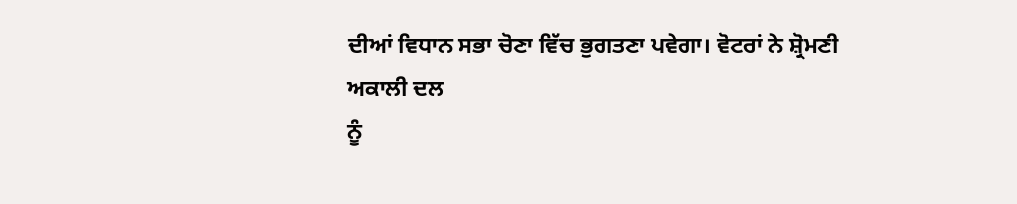ਦੀਆਂ ਵਿਧਾਨ ਸਭਾ ਚੋਣਾ ਵਿੱਚ ਭੁਗਤਣਾ ਪਵੇਗਾ। ਵੋਟਰਾਂ ਨੇ ਸ਼੍ਰੋਮਣੀ ਅਕਾਲੀ ਦਲ
ਨੂੰ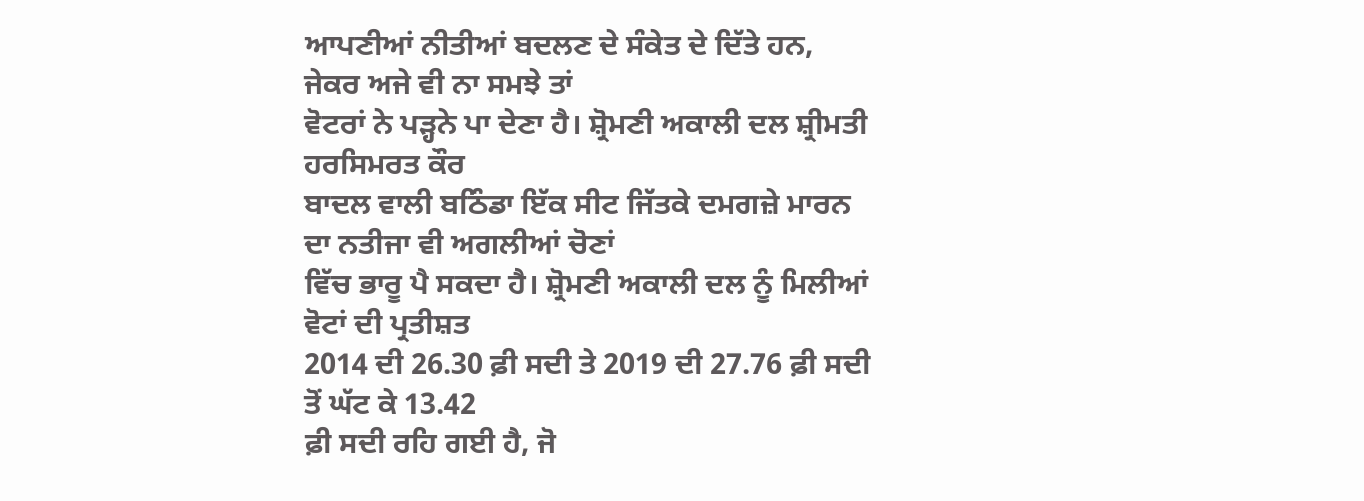ਆਪਣੀਆਂ ਨੀਤੀਆਂ ਬਦਲਣ ਦੇ ਸੰਕੇਤ ਦੇ ਦਿੱਤੇ ਹਨ, ਜੇਕਰ ਅਜੇ ਵੀ ਨਾ ਸਮਝੇ ਤਾਂ
ਵੋਟਰਾਂ ਨੇ ਪੜ੍ਹਨੇ ਪਾ ਦੇਣਾ ਹੈ। ਸ਼੍ਰੋਮਣੀ ਅਕਾਲੀ ਦਲ ਸ਼੍ਰੀਮਤੀ ਹਰਸਿਮਰਤ ਕੌਰ
ਬਾਦਲ ਵਾਲੀ ਬਠਿੰਡਾ ਇੱਕ ਸੀਟ ਜਿੱਤਕੇ ਦਮਗਜ਼ੇ ਮਾਰਨ ਦਾ ਨਤੀਜਾ ਵੀ ਅਗਲੀਆਂ ਚੋਣਾਂ
ਵਿੱਚ ਭਾਰੂ ਪੈ ਸਕਦਾ ਹੈ। ਸ਼੍ਰੋਮਣੀ ਅਕਾਲੀ ਦਲ ਨੂੰ ਮਿਲੀਆਂ ਵੋਟਾਂ ਦੀ ਪ੍ਰਤੀਸ਼ਤ
2014 ਦੀ 26.30 ਫ਼ੀ ਸਦੀ ਤੇ 2019 ਦੀ 27.76 ਫ਼ੀ ਸਦੀ ਤੋਂ ਘੱਟ ਕੇ 13.42
ਫ਼ੀ ਸਦੀ ਰਹਿ ਗਈ ਹੈ, ਜੋ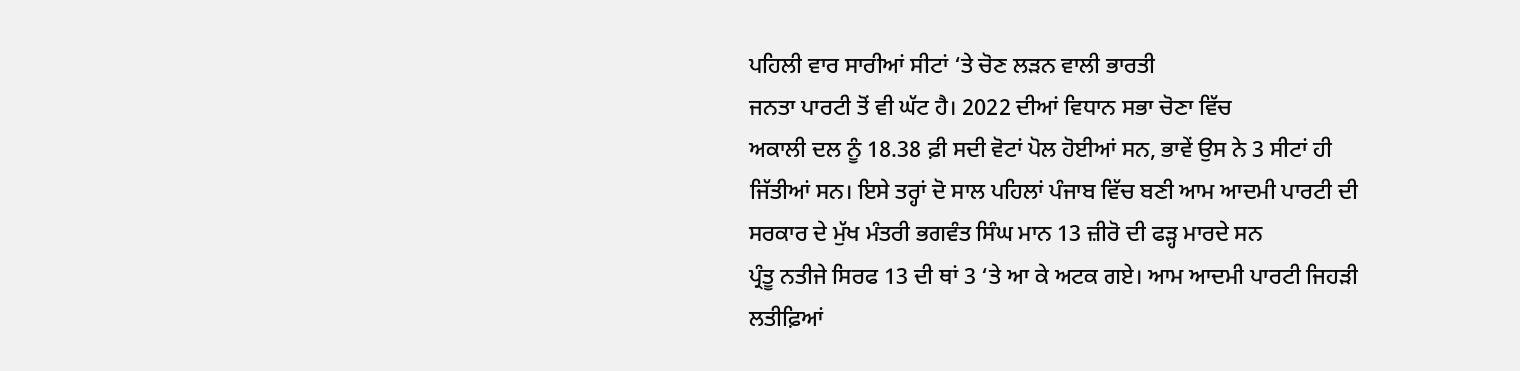ਪਹਿਲੀ ਵਾਰ ਸਾਰੀਆਂ ਸੀਟਾਂ ‘ਤੇ ਚੋਣ ਲੜਨ ਵਾਲੀ ਭਾਰਤੀ
ਜਨਤਾ ਪਾਰਟੀ ਤੋਂ ਵੀ ਘੱਟ ਹੈ। 2022 ਦੀਆਂ ਵਿਧਾਨ ਸਭਾ ਚੋਣਾ ਵਿੱਚ
ਅਕਾਲੀ ਦਲ ਨੂੰ 18.38 ਫ਼ੀ ਸਦੀ ਵੋਟਾਂ ਪੋਲ ਹੋਈਆਂ ਸਨ, ਭਾਵੇਂ ਉਸ ਨੇ 3 ਸੀਟਾਂ ਹੀ
ਜਿੱਤੀਆਂ ਸਨ। ਇਸੇ ਤਰ੍ਹਾਂ ਦੋ ਸਾਲ ਪਹਿਲਾਂ ਪੰਜਾਬ ਵਿੱਚ ਬਣੀ ਆਮ ਆਦਮੀ ਪਾਰਟੀ ਦੀ
ਸਰਕਾਰ ਦੇ ਮੁੱਖ ਮੰਤਰੀ ਭਗਵੰਤ ਸਿੰਘ ਮਾਨ 13 ਜ਼ੀਰੋ ਦੀ ਫੜ੍ਹ ਮਾਰਦੇ ਸਨ
ਪ੍ਰੰਤੂ ਨਤੀਜੇ ਸਿਰਫ 13 ਦੀ ਥਾਂ 3 ‘ਤੇ ਆ ਕੇ ਅਟਕ ਗਏ। ਆਮ ਆਦਮੀ ਪਾਰਟੀ ਜਿਹੜੀ
ਲਤੀਫ਼ਿਆਂ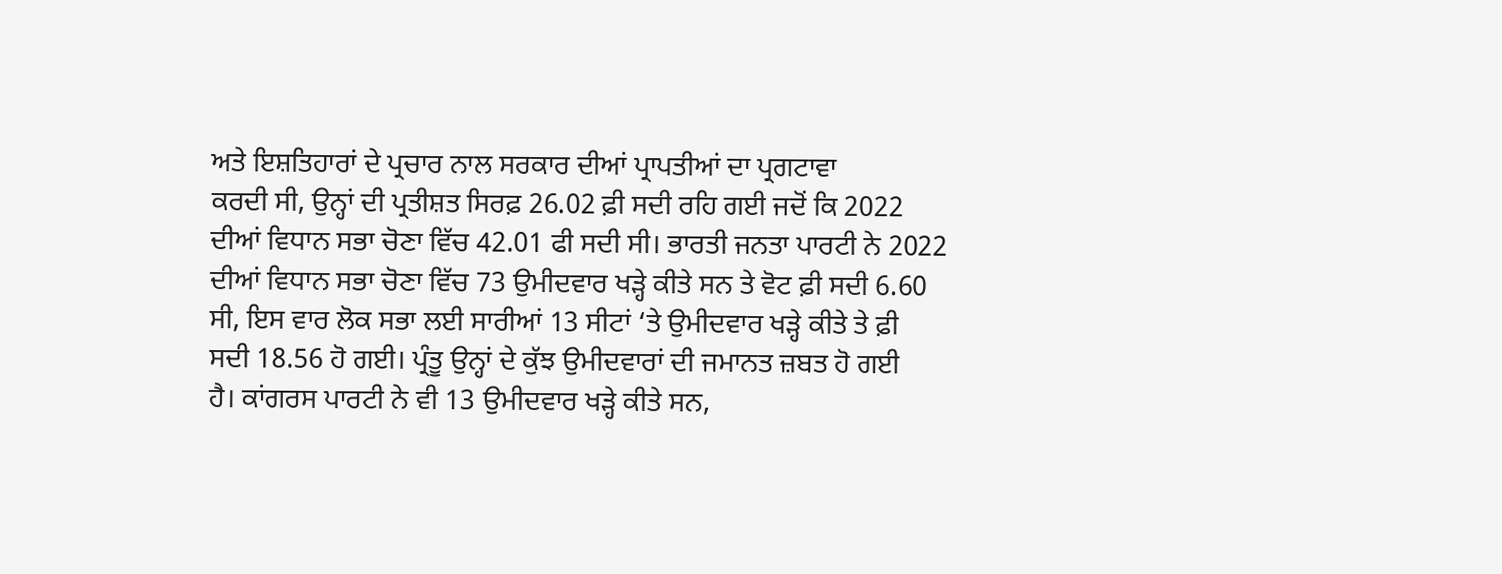ਅਤੇ ਇਸ਼ਤਿਹਾਰਾਂ ਦੇ ਪ੍ਰਚਾਰ ਨਾਲ ਸਰਕਾਰ ਦੀਆਂ ਪ੍ਰਾਪਤੀਆਂ ਦਾ ਪ੍ਰਗਟਾਵਾ
ਕਰਦੀ ਸੀ, ਉਨ੍ਹਾਂ ਦੀ ਪ੍ਰਤੀਸ਼ਤ ਸਿਰਫ਼ 26.02 ਫ਼ੀ ਸਦੀ ਰਹਿ ਗਈ ਜਦੋਂ ਕਿ 2022
ਦੀਆਂ ਵਿਧਾਨ ਸਭਾ ਚੋਣਾ ਵਿੱਚ 42.01 ਫੀ ਸਦੀ ਸੀ। ਭਾਰਤੀ ਜਨਤਾ ਪਾਰਟੀ ਨੇ 2022
ਦੀਆਂ ਵਿਧਾਨ ਸਭਾ ਚੋਣਾ ਵਿੱਚ 73 ਉਮੀਦਵਾਰ ਖੜ੍ਹੇ ਕੀਤੇ ਸਨ ਤੇ ਵੋਟ ਫ਼ੀ ਸਦੀ 6.60
ਸੀ, ਇਸ ਵਾਰ ਲੋਕ ਸਭਾ ਲਈ ਸਾਰੀਆਂ 13 ਸੀਟਾਂ ‘ਤੇ ਉਮੀਦਵਾਰ ਖੜ੍ਹੇ ਕੀਤੇ ਤੇ ਫ਼ੀ
ਸਦੀ 18.56 ਹੋ ਗਈ। ਪ੍ਰੰਤੂ ਉਨ੍ਹਾਂ ਦੇ ਕੁੱਝ ਉਮੀਦਵਾਰਾਂ ਦੀ ਜਮਾਨਤ ਜ਼ਬਤ ਹੋ ਗਈ
ਹੈ। ਕਾਂਗਰਸ ਪਾਰਟੀ ਨੇ ਵੀ 13 ਉਮੀਦਵਾਰ ਖੜ੍ਹੇ ਕੀਤੇ ਸਨ,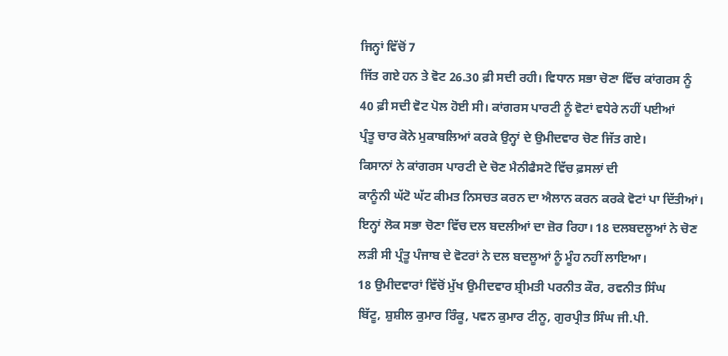ਜਿਨ੍ਹਾਂ ਵਿੱਚੋਂ 7
ਜਿੱਤ ਗਏ ਹਨ ਤੇ ਵੋਟ 26.30 ਫ਼ੀ ਸਦੀ ਰਹੀ। ਵਿਧਾਨ ਸਭਾ ਚੋਣਾ ਵਿੱਚ ਕਾਂਗਰਸ ਨੂੰ
40 ਫ਼ੀ ਸਦੀ ਵੋਟ ਪੋਲ ਹੋਈ ਸੀ। ਕਾਂਗਰਸ ਪਾਰਟੀ ਨੂੰ ਵੋਟਾਂ ਵਧੇਰੇ ਨਹੀਂ ਪਈਆਂ
ਪ੍ਰੰਤੂ ਚਾਰ ਕੋਨੇ ਮੁਕਾਬਲਿਆਂ ਕਰਕੇ ਉਨ੍ਹਾਂ ਦੇ ਉਮੀਦਵਾਰ ਚੋਣ ਜਿੱਤ ਗਏ।
ਕਿਸਾਨਾਂ ਨੇ ਕਾਂਗਰਸ ਪਾਰਟੀ ਦੇ ਚੋਣ ਮੈਨੀਫੈਸਟੋ ਵਿੱਚ ਫ਼ਸਲਾਂ ਦੀ
ਕਾਨੂੰਨੀ ਘੱਟੋ ਘੱਟ ਕੀਮਤ ਨਿਸਚਤ ਕਰਨ ਦਾ ਐਲਾਨ ਕਰਨ ਕਰਕੇ ਵੋਟਾਂ ਪਾ ਦਿੱਤੀਆਂ।
ਇਨ੍ਹਾਂ ਲੋਕ ਸਭਾ ਚੋਣਾ ਵਿੱਚ ਦਲ ਬਦਲੀਆਂ ਦਾ ਜ਼ੋਰ ਰਿਹਾ। 18 ਦਲਬਦਲੂਆਂ ਨੇ ਚੋਣ
ਲੜੀ ਸੀ ਪ੍ਰੰਤੂ ਪੰਜਾਬ ਦੇ ਵੋਟਰਾਂ ਨੇ ਦਲ ਬਦਲੂਆਂ ਨੂੰ ਮੂੰਹ ਨਹੀਂ ਲਾਇਆ।
18 ਉਮੀਦਵਾਰਾਂ ਵਿੱਚੋਂ ਮੁੱਖ ਉਮੀਦਵਾਰ ਸ਼੍ਰੀਮਤੀ ਪਰਨੀਤ ਕੌਰ, ਰਵਨੀਤ ਸਿੰਘ
ਬਿੱਟੂ, ਸ਼ੁਸ਼ੀਲ ਕੁਮਾਰ ਰਿੰਕੂ, ਪਵਨ ਕੁਮਾਰ ਟੀਨੂ, ਗੁਰਪ੍ਰੀਤ ਸਿੰਘ ਜੀ.ਪੀ.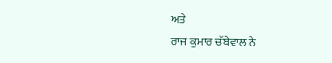ਅਤੇ
ਰਾਜ ਕੁਮਾਰ ਚੱਬੇਵਾਲ ਨੇ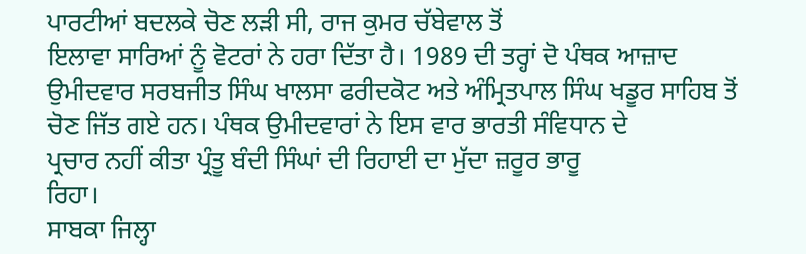ਪਾਰਟੀਆਂ ਬਦਲਕੇ ਚੋਣ ਲੜੀ ਸੀ, ਰਾਜ ਕੁਮਰ ਚੱਬੇਵਾਲ ਤੋਂ
ਇਲਾਵਾ ਸਾਰਿਆਂ ਨੂੰ ਵੋਟਰਾਂ ਨੇ ਹਰਾ ਦਿੱਤਾ ਹੈ। 1989 ਦੀ ਤਰ੍ਹਾਂ ਦੋ ਪੰਥਕ ਆਜ਼ਾਦ
ਉਮੀਦਵਾਰ ਸਰਬਜੀਤ ਸਿੰਘ ਖਾਲਸਾ ਫਰੀਦਕੋਟ ਅਤੇ ਅੰਮ੍ਰਿਤਪਾਲ ਸਿੰਘ ਖਡੂਰ ਸਾਹਿਬ ਤੋਂ
ਚੋਣ ਜਿੱਤ ਗਏ ਹਨ। ਪੰਥਕ ਉਮੀਦਵਾਰਾਂ ਨੇ ਇਸ ਵਾਰ ਭਾਰਤੀ ਸੰਵਿਧਾਨ ਦੇ
ਪ੍ਰਚਾਰ ਨਹੀਂ ਕੀਤਾ ਪ੍ਰੰਤੂ ਬੰਦੀ ਸਿੰਘਾਂ ਦੀ ਰਿਹਾਈ ਦਾ ਮੁੱਦਾ ਜ਼ਰੂਰ ਭਾਰੂ
ਰਿਹਾ।
ਸਾਬਕਾ ਜਿਲ੍ਹਾ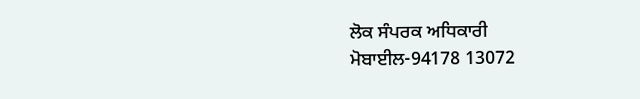ਲੋਕ ਸੰਪਰਕ ਅਧਿਕਾਰੀ
ਮੋਬਾਈਲ-94178 13072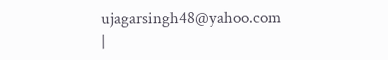ujagarsingh48@yahoo.com
|